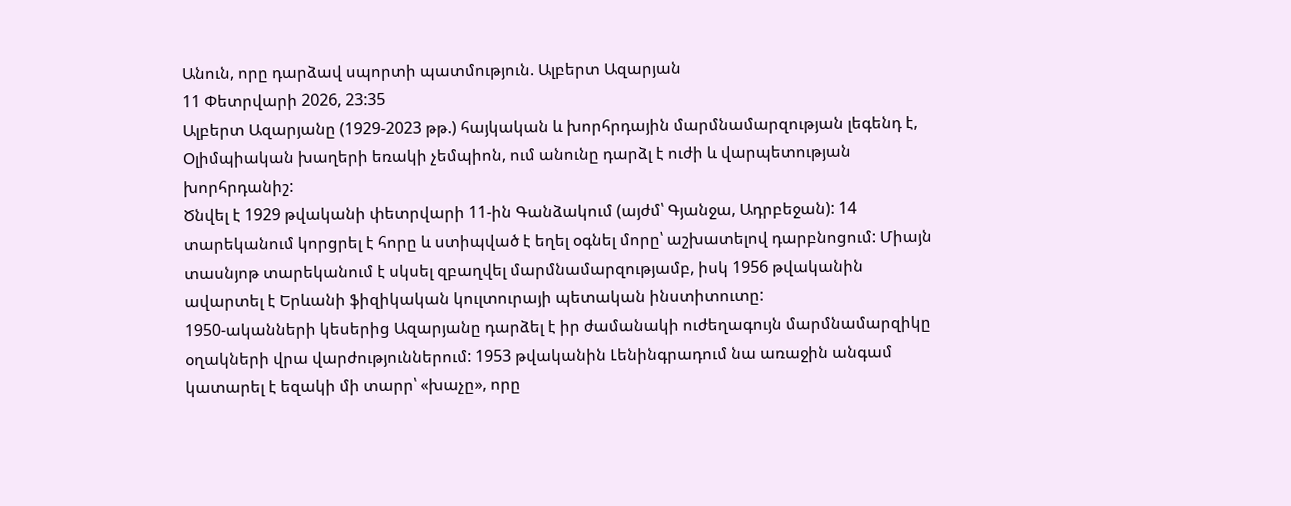Անուն, որը դարձավ սպորտի պատմություն. Ալբերտ Ազարյան
11 Փետրվարի 2026, 23:35
Ալբերտ Ազարյանը (1929-2023 թթ.) հայկական և խորհրդային մարմնամարզության լեգենդ է, Օլիմպիական խաղերի եռակի չեմպիոն, ում անունը դարձլ է ուժի և վարպետության խորհրդանիշ:
Ծնվել է 1929 թվականի փետրվարի 11-ին Գանձակում (այժմ՝ Գյանջա, Ադրբեջան): 14 տարեկանում կորցրել է հորը և ստիպված է եղել օգնել մորը՝ աշխատելով դարբնոցում: Միայն տասնյոթ տարեկանում է սկսել զբաղվել մարմնամարզությամբ, իսկ 1956 թվականին ավարտել է Երևանի ֆիզիկական կուլտուրայի պետական ինստիտուտը:
1950-ականների կեսերից Ազարյանը դարձել է իր ժամանակի ուժեղագույն մարմնամարզիկը օղակների վրա վարժություններում: 1953 թվականին Լենինգրադում նա առաջին անգամ կատարել է եզակի մի տարր՝ «խաչը», որը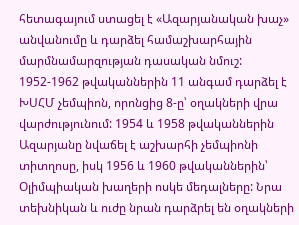հետագայում ստացել է «Ազարյանական խաչ» անվանումը և դարձել համաշխարհային մարմնամարզության դասական նմուշ:
1952-1962 թվականներին 11 անգամ դարձել է ԽՍՀՄ չեմպիոն, որոնցից 8-ը՝ օղակների վրա վարժությունում: 1954 և 1958 թվականներին Ազարյանը նվաճել է աշխարհի չեմպիոնի տիտղոսը, իսկ 1956 և 1960 թվականներին՝ Օլիմպիական խաղերի ոսկե մեդալները: Նրա տեխնիկան և ուժը նրան դարձրել են օղակների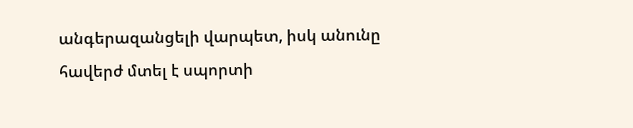անգերազանցելի վարպետ, իսկ անունը հավերժ մտել է սպորտի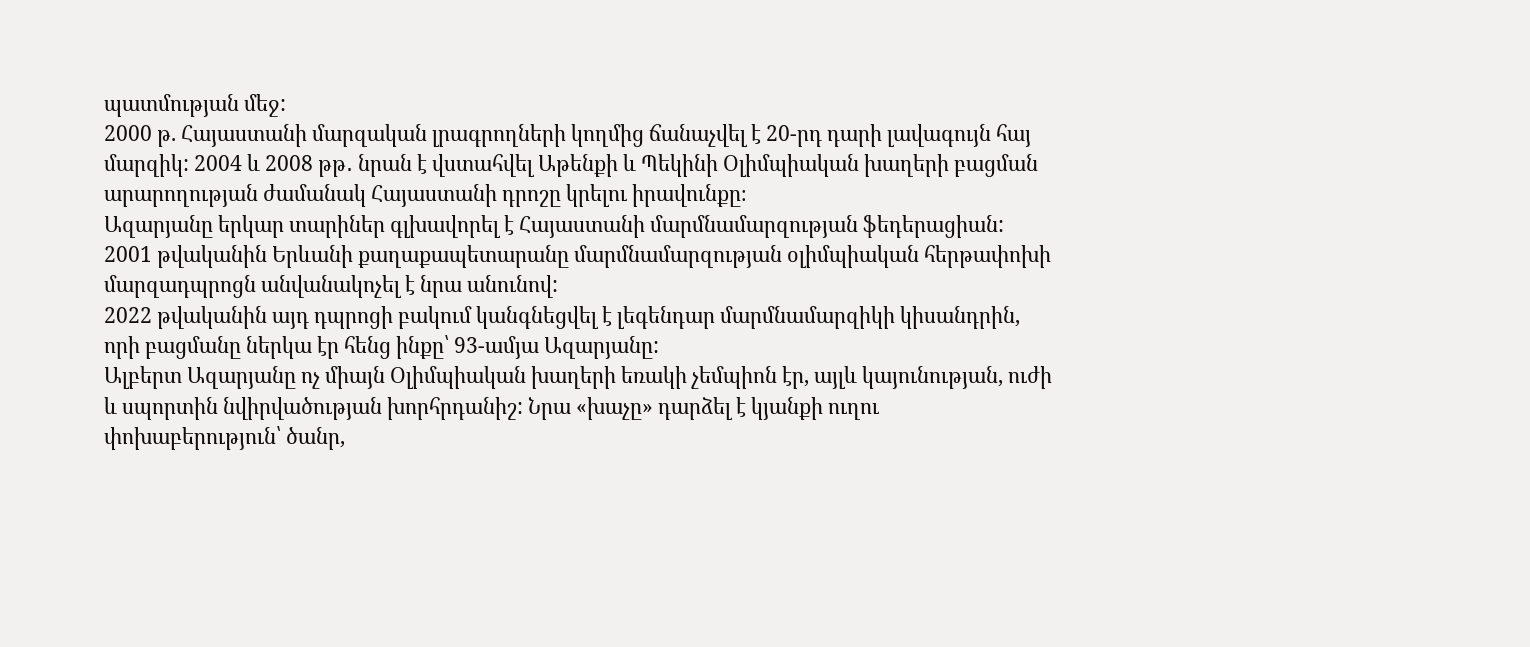պատմության մեջ:
2000 թ. Հայաստանի մարզական լրագրողների կողմից ճանաչվել է 20-րդ դարի լավագույն հայ մարզիկ: 2004 և 2008 թթ․ նրան է վստահվել Աթենքի և Պեկինի Օլիմպիական խաղերի բացման արարողության ժամանակ Հայաստանի դրոշը կրելու իրավունքը։
Ազարյանը երկար տարիներ գլխավորել է Հայաստանի մարմնամարզության ֆեդերացիան: 2001 թվականին Երևանի քաղաքապետարանը մարմնամարզության օլիմպիական հերթափոխի մարզադպրոցն անվանակոչել է նրա անունով:
2022 թվականին այդ դպրոցի բակում կանգնեցվել է լեգենդար մարմնամարզիկի կիսանդրին, որի բացմանը ներկա էր հենց ինքը՝ 93-ամյա Ազարյանը:
Ալբերտ Ազարյանը ոչ միայն Օլիմպիական խաղերի եռակի չեմպիոն էր, այլև կայունության, ուժի և սպորտին նվիրվածության խորհրդանիշ: Նրա «խաչը» դարձել է կյանքի ուղու փոխաբերություն՝ ծանր,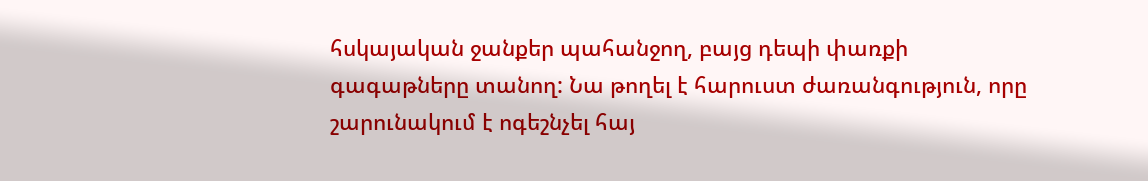հսկայական ջանքեր պահանջող, բայց դեպի փառքի գագաթները տանող: Նա թողել է հարուստ ժառանգություն, որը շարունակում է ոգեշնչել հայ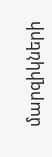մարզիկների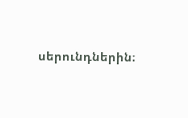սերունդներին։